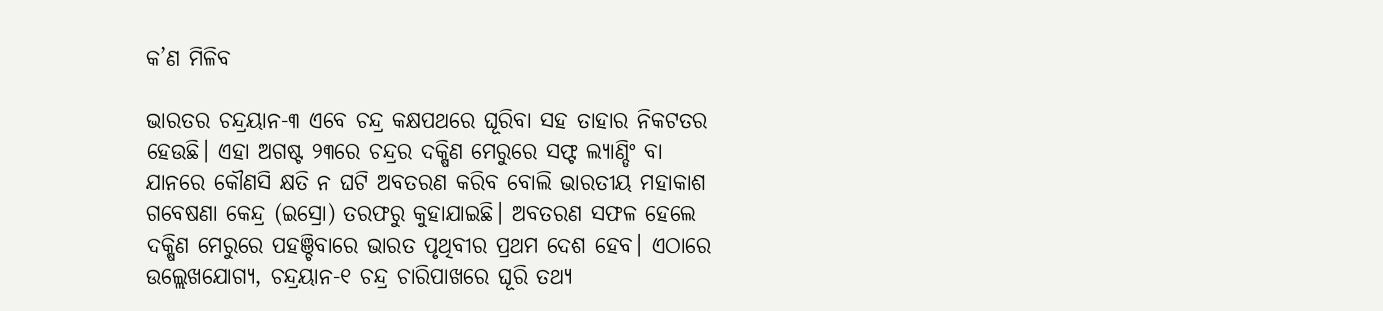କ’ଣ ମିଳିବ

ଭାରତର ଚନ୍ଦ୍ରୟାନ-୩ ଏବେ ଚନ୍ଦ୍ର କକ୍ଷପଥରେ ଘୂରିବା ସହ ତାହାର ନିକଟତର ହେଉଛି। ଏହା ଅଗଷ୍ଟ ୨୩ରେ ଚନ୍ଦ୍ରର ଦକ୍ଷିଣ ମେରୁରେ ସଫ୍ଟ ଲ୍ୟାଣ୍ଡିଂ ବା ଯାନରେ କୌଣସି କ୍ଷତି ନ ଘଟି ଅବତରଣ କରିବ ବୋଲି ଭାରତୀୟ ମହାକାଶ ଗବେଷଣା କେନ୍ଦ୍ର (ଇସ୍ରୋ) ତରଫରୁ କୁହାଯାଇଛି। ଅବତରଣ ସଫଳ ହେଲେ ଦକ୍ଷିଣ ମେରୁରେ ପହଞ୍ଚିବାରେ ଭାରତ ପୃଥିବୀର ପ୍ରଥମ ଦେଶ ହେବ। ଏଠାରେ ଉଲ୍ଲେଖଯୋଗ୍ୟ, ଚନ୍ଦ୍ରୟାନ-୧ ଚନ୍ଦ୍ର ଚାରିପାଖରେ ଘୂରି ତଥ୍ୟ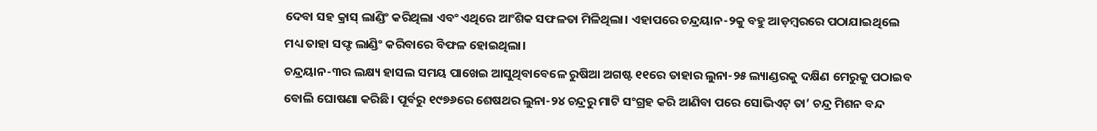ଦେବା ସହ କ୍ରାସ୍‌ ଲାଣ୍ଡିଂ କରିଥିଲା ଏବଂ ଏଥିରେ ଆଂଶିକ ସଫଳତା ମିଳିଥିଲା। ଏହାପରେ ଚନ୍ଦ୍ରୟାନ-୨କୁ ବହୁ ଆଡ଼ମ୍ବରରେ ପଠାଯାଇଥିଲେ ମଧ୍ୟ ତାହା ସଫ୍ଟ ଲାଣ୍ଡିଂ କରିବାରେ ବିଫଳ ହୋଇଥିଲା।
ଚନ୍ଦ୍ରୟାନ-୩ର ଲକ୍ଷ୍ୟ ହାସଲ ସମୟ ପାଖେଇ ଆସୁଥିବାବେଳେ ରୁଷିଆ ଅଗଷ୍ଟ ୧୧ରେ ତାହାର ଲୁନା-୨୫ ଲ୍ୟାଣ୍ଡରକୁ ଦକ୍ଷିଣ ମେରୁକୁ ପଠାଇବ ବୋଲି ଘୋଷଣା କରିଛି। ପୂର୍ବରୁ ୧୯୭୬ରେ ଶେଷଥର ଲୁନା-୨୪ ଚନ୍ଦ୍ରରୁ ମାଟି ସଂଗ୍ରହ କରି ଆଣିବା ପରେ ସୋଭିଏଟ୍‌ ତା’ ଚନ୍ଦ୍ର ମିଶନ ବନ୍ଦ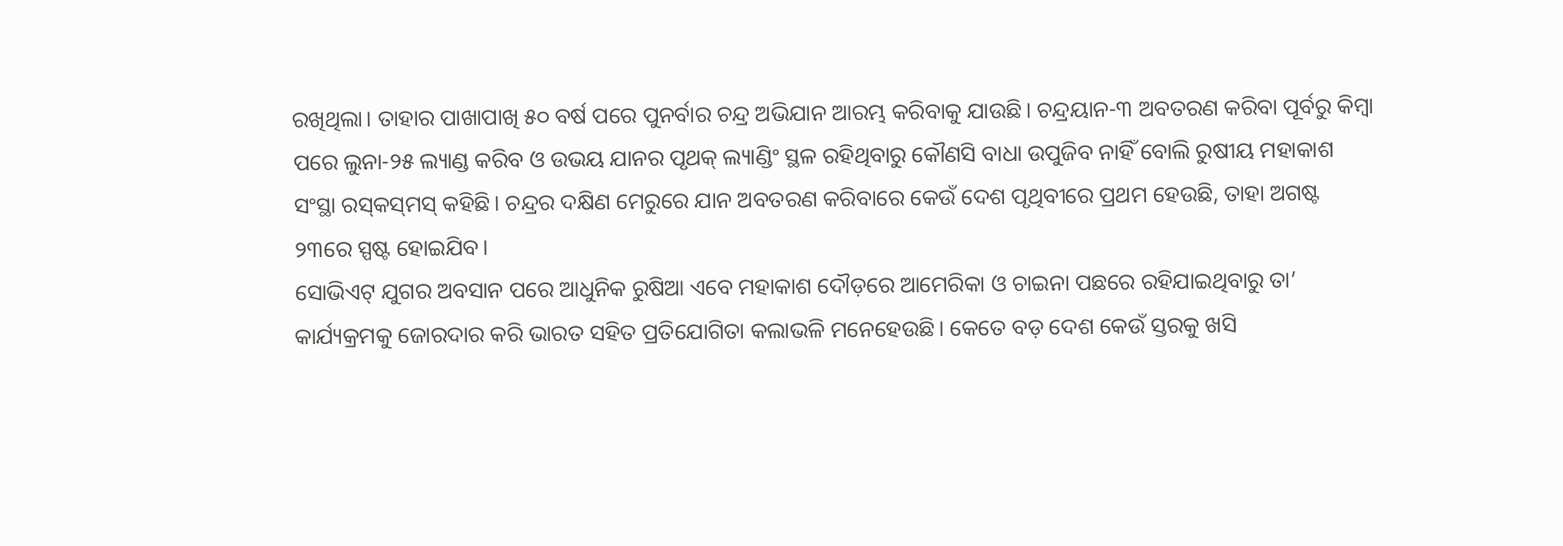ରଖିଥିଲା। ତାହାର ପାଖାପାଖି ୫୦ ବର୍ଷ ପରେ ପୁନର୍ବାର ଚନ୍ଦ୍ର ଅଭିଯାନ ଆରମ୍ଭ କରିବାକୁ ଯାଉଛି। ଚନ୍ଦ୍ରୟାନ-୩ ଅବତରଣ କରିବା ପୂର୍ବରୁ କିମ୍ବା ପରେ ଲୁନା-୨୫ ଲ୍ୟାଣ୍ଡ କରିବ ଓ ଉଭୟ ଯାନର ପୃଥକ୍‌ ଲ୍ୟାଣ୍ଡିଂ ସ୍ଥଳ ରହିଥିବାରୁ କୌଣସି ବାଧା ଉପୁଜିବ ନାହିଁ ବୋଲି ରୁଷୀୟ ମହାକାଶ ସଂସ୍ଥା ରସ୍‌କସ୍‌ମସ୍‌ କହିଛି। ଚନ୍ଦ୍ରର ଦକ୍ଷିଣ ମେରୁରେ ଯାନ ଅବତରଣ କରିବାରେ କେଉଁ ଦେଶ ପୃଥିବୀରେ ପ୍ରଥମ ହେଉଛି, ତାହା ଅଗଷ୍ଟ ୨୩ରେ ସ୍ପଷ୍ଟ ହୋଇଯିବ।
ସୋଭିଏଟ୍‌ ଯୁଗର ଅବସାନ ପରେ ଆଧୁନିକ ରୁଷିଆ ଏବେ ମହାକାଶ ଦୌଡ଼ରେ ଆମେରିକା ଓ ଚାଇନା ପଛରେ ରହିଯାଇଥିବାରୁ ତା’ କାର୍ଯ୍ୟକ୍ରମକୁ ଜୋରଦାର କରି ଭାରତ ସହିତ ପ୍ରତିଯୋଗିତା କଲାଭଳି ମନେହେଉଛି। କେତେ ବଡ଼ ଦେଶ କେଉଁ ସ୍ତରକୁ ଖସି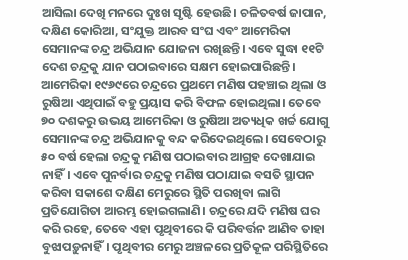ଆସିଲା ଦେଖି ମନରେ ଦୁଃଖ ସୃଷ୍ଟି ହେଉଛି। ଚଳିତବର୍ଷ ଜାପାନ, ଦକ୍ଷିଣ କୋରିଆ, ସଂଯୁକ୍ତ ଆରବ ସଂଘ ଏବଂ ଆମେରିକା ସେମାନଙ୍କ ଚନ୍ଦ୍ର ଅଭିଯାନ ଯୋଜନା ରଖିଛନ୍ତି। ଏବେ ସୁଦ୍ଧା ୧୧ଟି ଦେଶ ଚନ୍ଦ୍ରକୁ ଯାନ ପଠାଇବାରେ ସକ୍ଷମ ହୋଇପାରିଛନ୍ତି। ଆମେରିକା ୧୯୬୯ରେ ଚନ୍ଦ୍ରରେ ପ୍ରଥମେ ମଣିଷ ପହଞ୍ଚାଇ ଥିଲା ଓ ରୁଷିଆ ଏଥିପାଇଁ ବହୁ ପ୍ରୟାସ କରି ବିଫଳ ହୋଇଥିଲା। ତେବେ ୭୦ ଦଶକରୁ ଉଭୟ ଆମେରିକା ଓ ରୁଷିଆ ଅତ୍ୟଧିକ ଖର୍ଚ୍ଚ ଯୋଗୁ ସେମାନଙ୍କ ଚନ୍ଦ୍ର ଅଭିଯାନକୁ ବନ୍ଦ କରିଦେଇଥିଲେ। ସେବେଠାରୁ ୫୦ ବର୍ଷ ହେଲା ଚନ୍ଦ୍ରକୁ ମଣିଷ ପଠାଇବାର ଆଗ୍ରହ ଦେଖାଯାଇ ନାହିଁ। ଏବେ ପୁନର୍ବାର ଚନ୍ଦ୍ରକୁ ମଣିଷ ପଠାଯାଇ ବସତି ସ୍ଥାପନ କରିବା ସକାଶେ ଦକ୍ଷିଣ ମେରୁରେ ସ୍ଥିତି ପରଖିବା ଲାଗି ପ୍ରତିଯୋଗିତା ଆରମ୍ଭ ହୋଇଗଲାଣି। ଚନ୍ଦ୍ରରେ ଯଦି ମଣିଷ ଘର କରି ରହେ, ତେବେ ଏହା ପୃଥିବୀରେ କି ପରିବର୍ତ୍ତନ ଆଣିବ ତାହା ବୁଝାପଡ଼ୁନାହିଁ। ପୃଥିବୀର ମେରୁ ଅଞ୍ଚଳରେ ପ୍ରତିକୂଳ ପରିସ୍ଥିତିରେ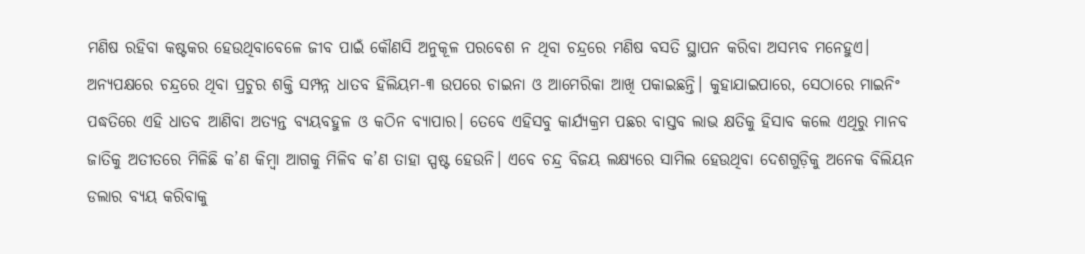ମଣିଷ ରହିବା କଷ୍ଟକର ହେଉଥିବାବେଳେ ଜୀବ ପାଇଁ କୌଣସି ଅନୁକୂଳ ପରବେଶ ନ ଥିବା ଚନ୍ଦ୍ରରେ ମଣିଷ ବସତି ସ୍ଥାପନ କରିବା ଅସମ୍ଭବ ମନେହୁଏ। ଅନ୍ୟପକ୍ଷରେ ଚନ୍ଦ୍ରରେ ଥିବା ପ୍ରଚୁର ଶକ୍ତି ସମ୍ପନ୍ନ ଧାତବ ହିଲିୟମ-୩ ଉପରେ ଚାଇନା ଓ ଆମେରିକା ଆଖି ପକାଇଛନ୍ତି। କୁହାଯାଇପାରେ, ସେଠାରେ ମାଇନିଂ ପଦ୍ଧତିରେ ଏହି ଧାତବ ଆଣିବା ଅତ୍ୟନ୍ତ ବ୍ୟୟବହୁଳ ଓ କଠିନ ବ୍ୟାପାର। ତେବେ ଏହିସବୁ କାର୍ଯ୍ୟକ୍ରମ ପଛର ବାସ୍ତବ ଲାଭ କ୍ଷତିକୁ ହିସାବ କଲେ ଏଥିରୁ ମାନବ ଜାତିକୁ ଅତୀତରେ ମିଳିଛି କ’ଣ କିମ୍ବା ଆଗକୁ ମିଳିବ କ’ଣ ତାହା ସ୍ପଷ୍ଟ ହେଉନି। ଏବେ ଚନ୍ଦ୍ର ବିଜୟ ଲକ୍ଷ୍ୟରେ ସାମିଲ ହେଉଥିବା ଦେଶଗୁଡ଼ିକୁ ଅନେକ ବିଲିୟନ ଡଲାର ବ୍ୟୟ କରିବାକୁ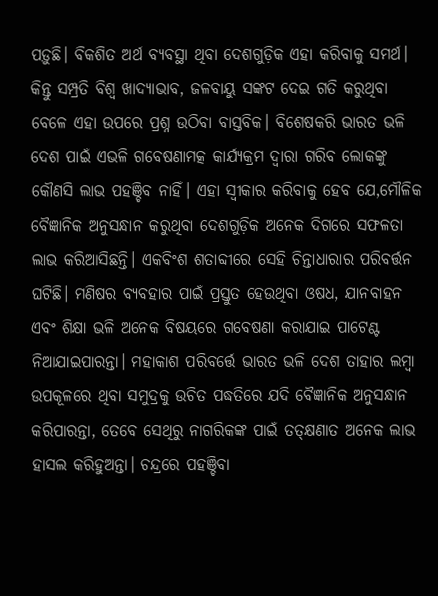ପଡ଼ୁଛି। ବିକଶିତ ଅର୍ଥ ବ୍ୟବସ୍ଥା ଥିବା ଦେଶଗୁଡ଼ିକ ଏହା କରିବାକୁ ସମର୍ଥ। କିନ୍ତୁ ସମ୍ପ୍ରତି ବିଶ୍ୱ ଖାଦ୍ୟାଭାବ, ଜଳବାୟୁ ସଙ୍କଟ ଦେଇ ଗତି କରୁଥିବା ବେଳେ ଏହା ଉପରେ ପ୍ରଶ୍ନ ଉଠିବା ବାସ୍ତବିକ। ବିଶେଷକରି ଭାରତ ଭଳି ଦେଶ ପାଇଁ ଏଭଳି ଗବେଷଣାମତ୍କ କାର୍ଯ୍ୟକ୍ରମ ଦ୍ୱାରା ଗରିବ ଲୋକଙ୍କୁ କୌଣସି ଲାଭ ପହଞ୍ଚିବ ନାହିଁ। ଏହା ସ୍ବୀକାର କରିବାକୁ ହେବ ଯେ,ମୌଳିକ ବୈଜ୍ଞାନିକ ଅନୁସନ୍ଧାନ କରୁଥିବା ଦେଶଗୁଡ଼ିକ ଅନେକ ଦିଗରେ ସଫଳତା ଲାଭ କରିଆସିଛନ୍ତି। ଏକବିଂଶ ଶତାବ୍ଦୀରେ ସେହି ଚିନ୍ତାଧାରାର ପରିବର୍ତ୍ତନ ଘଟିଛି। ମଣିଷର ବ୍ୟବହାର ପାଇଁ ପ୍ରସ୍ତୁତ ହେଉଥିବା ଓଷଧ, ଯାନବାହନ ଏବଂ ଶିକ୍ଷା ଭଳି ଅନେକ ବିଷୟରେ ଗବେଷଣା କରାଯାଇ ପାଟେଣ୍ଟ ନିଆଯାଇପାରନ୍ତା। ମହାକାଶ ପରିବର୍ତ୍ତେ ଭାରତ ଭଳି ଦେଶ ତାହାର ଲମ୍ବା ଉପକୂଳରେ ଥିବା ସମୁଦ୍ରକୁ ଉଚିତ ପଦ୍ଧତିରେ ଯଦି ବୈଜ୍ଞାନିକ ଅନୁସନ୍ଧାନ କରିପାରନ୍ତା, ତେବେ ସେଥିରୁ ନାଗରିକଙ୍କ ପାଇଁ ତତ୍‌କ୍ଷଣାତ ଅନେକ ଲାଭ ହାସଲ କରିହୁଅନ୍ତା। ଚନ୍ଦ୍ରରେ ପହଞ୍ଚିବା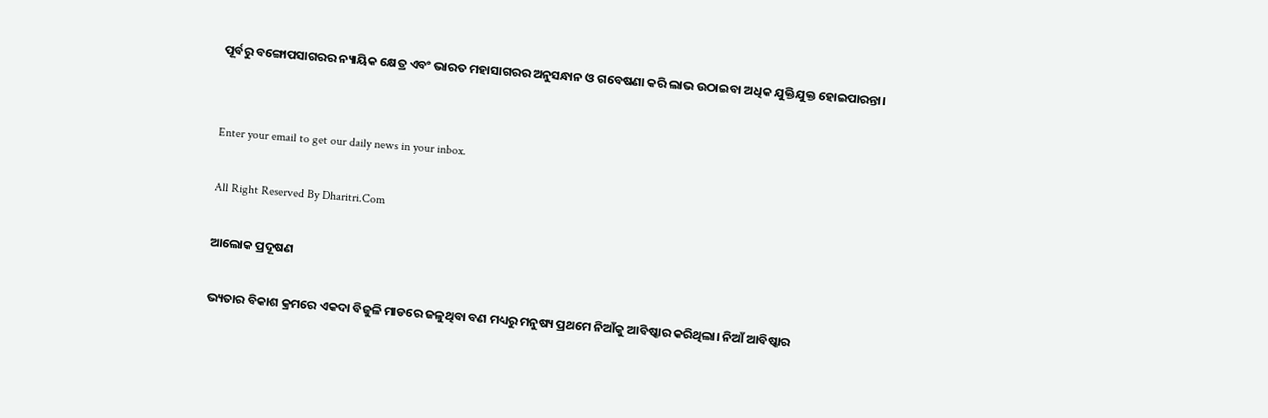ପୂର୍ବରୁ ବଙ୍ଗୋପସାଗରର ନ୍ୟାୟିକ କ୍ଷେତ୍ର ଏବଂ ଭାରତ ମହାସାଗରର ଅନୁସନ୍ଧାନ ଓ ଗବେଷଣା କରି ଲାଭ ଉଠାଇବା ଅଧିକ ଯୁକ୍ତିଯୁକ୍ତ ହୋଇପାରନ୍ତା।


Enter your email to get our daily news in your inbox.

All Right Reserved By Dharitri.Com

ଆଲୋକ ପ୍ରଦୂଷଣ

ଭ୍ୟତାର ବିକାଶ କ୍ରମରେ ଏକଦା ବିଜୁଳି ମାଡରେ ଜଳୁଥିବା ବଣ ମଧ୍ୟରୁ ମନୁଷ୍ୟ ପ୍ରଥମେ ନିଆଁକୁ ଆବିଷ୍କାର କରିଥିଲା। ନିଆଁ ଆବିଷ୍କାର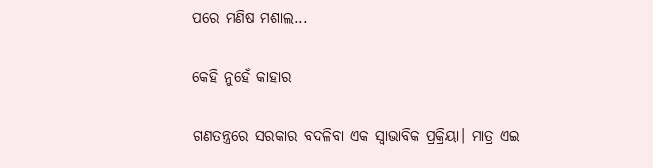ପରେ ମଣିଷ ମଶାଲ...

କେହି ନୁହେଁ କାହାର

ଗଣତନ୍ତ୍ରରେ ସରକାର ବଦଳିବା ଏକ ସ୍ବାଭାବିକ ପ୍ରକ୍ରିୟା। ମାତ୍ର ଏଇ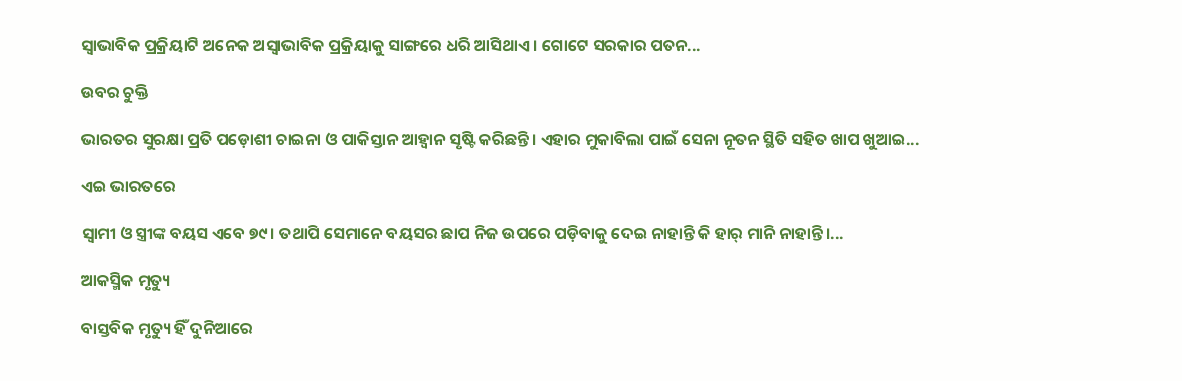ସ୍ବାଭାବିକ ପ୍ରକ୍ରିୟାଟି ଅନେକ ଅସ୍ବାଭାବିକ ପ୍ରକ୍ରିୟାକୁ ସାଙ୍ଗରେ ଧରି ଆସିଥାଏ। ଗୋଟେ ସରକାର ପତନ...

ଉବର ଚୁକ୍ତି

ଭାରତର ସୁରକ୍ଷା ପ୍ରତି ପଡ଼ୋଶୀ ଚାଇନା ଓ ପାକିସ୍ତାନ ଆହ୍ବାନ ସୃଷ୍ଟି କରିଛନ୍ତି। ଏହାର ମୁକାବିଲା ପାଇଁ ସେନା ନୂତନ ସ୍ଥିତି ସହିତ ଖାପ ଖୁଆଇ...

ଏଇ ଭାରତରେ

ସ୍ବାମୀ ଓ ସ୍ତ୍ରୀଙ୍କ ବୟସ ଏବେ ୭୯। ତଥାପି ସେମାନେ ବୟସର ଛାପ ନିଜ ଉପରେ ପଡ଼ିବାକୁ ଦେଇ ନାହାନ୍ତି କି ହାର୍‌ ମାନି ନାହାନ୍ତି।...

ଆକସ୍ମିକ ମୃତ୍ୟୁ

ବାସ୍ତବିକ ମୃତ୍ୟୁ ହିଁ ଦୁନିଆରେ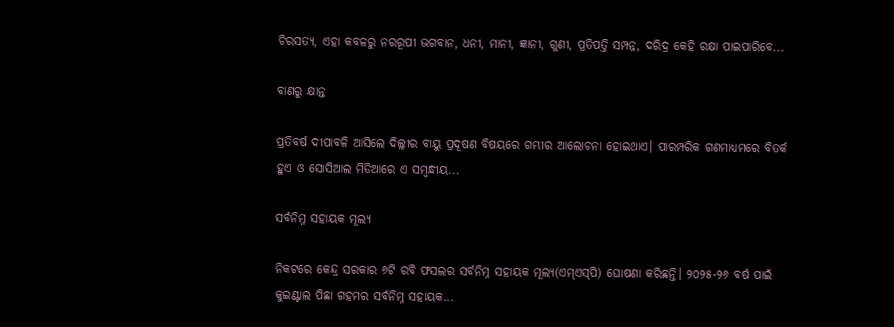ଚିରସତ୍ୟ, ଏହା କବଳରୁ ନରରୂପୀ ଭଗବାନ, ଧନୀ, ମାନୀ, ଜ୍ଞାନୀ, ଗୁଣୀ, ପ୍ରତିପତ୍ତି ସମ୍ପନ୍ନ, ଦରିଦ୍ର କେହି ରକ୍ଷା ପାଇପାରିବେ...

ବାଣରୁ କ୍ଷାନ୍ତ

ପ୍ରତିବର୍ଷ ଦୀପାବଳି ଆସିଲେ ଦିଲ୍ଲୀର ବାୟୁ ପ୍ରଦୂଷଣ ବିଷୟରେ ଗମ୍ଭୀର ଆଲୋଚନା ହୋଇଥାଏ। ପାରମ୍ପରିକ ଗଣମାଧ୍ୟମରେ ବିତର୍କ ହୁଏ ଓ ସୋସିଆଲ ମିଡିଆରେ ଏ ସମ୍ବନ୍ଧୀୟ...

ସର୍ବନିମ୍ନ ସହାୟକ ମୂଲ୍ୟ

ନିକଟରେ କେନ୍ଦ୍ର ସରକାର ୬ଟି ରବି ଫସଲର ସର୍ବନିମ୍ନ ସହାୟକ ମୂଲ୍ୟ(ଏମ୍‌ଏସ୍‌ପି) ଘୋଷଣା କରିଛନ୍ତି। ୨୦୨୫-୨୬ ବର୍ଷ ପାଇଁ କୁଇଣ୍ଟାଲ ପିଛା ଗହମର ସର୍ବନିମ୍ନ ସହାୟକ...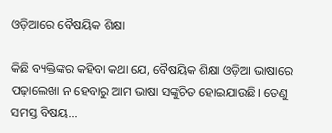ଓଡ଼ିଆରେ ବୈଷୟିକ ଶିକ୍ଷା

କିଛି ବ୍ୟକ୍ତିଙ୍କର କହିବା କଥା ଯେ, ବୈଷୟିକ ଶିକ୍ଷା ଓଡ଼ିଆ ଭାଷାରେ ପଢ଼ାଲେଖା ନ ହେବାରୁ ଆମ ଭାଷା ସଙ୍କୁଚିତ ହୋଇଯାଉଛି। ତେଣୁ ସମସ୍ତ ବିଷୟ...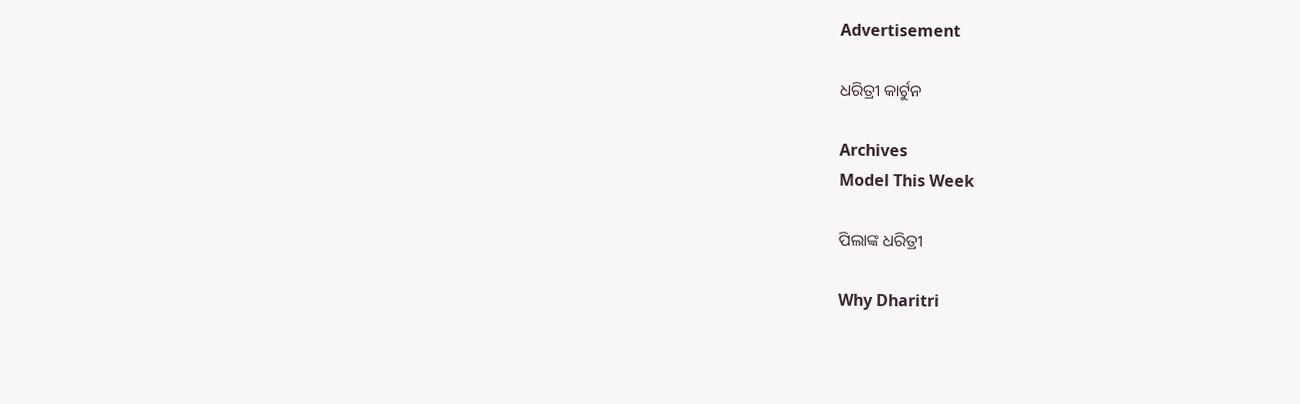Advertisement

ଧରିତ୍ରୀ କାର୍ଟୁନ

Archives
Model This Week

ପିଲାଙ୍କ ଧରିତ୍ରୀ

Why Dharitri